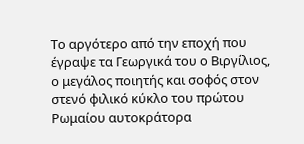Το αργότερο από την εποχή που έγραψε τα Γεωργικά του ο Βιργίλιος, ο μεγάλος ποιητής και σοφός στον στενό φιλικό κύκλο του πρώτου Ρωμαίου αυτοκράτορα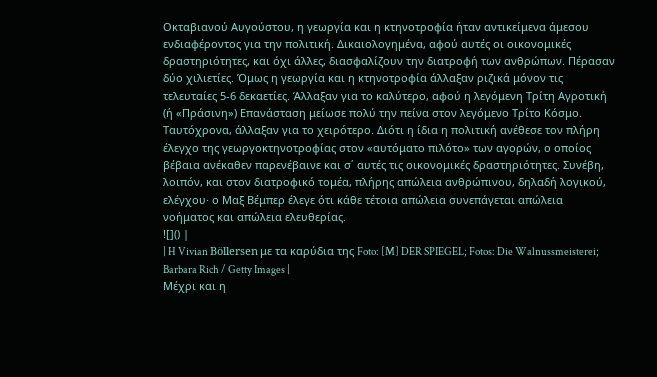Οκταβιανού Αυγούστου, η γεωργία και η κτηνοτροφία ήταν αντικείμενα άμεσου ενδιαφέροντος για την πολιτική. Δικαιολογημένα, αφού αυτές οι οικονομικές δραστηριότητες, και όχι άλλες, διασφαλίζουν την διατροφή των ανθρώπων. Πέρασαν δύο χιλιετίες. Όμως η γεωργία και η κτηνοτροφία άλλαξαν ριζικά μόνον τις τελευταίες 5-6 δεκαετίες. Άλλαξαν για το καλύτερο, αφού η λεγόμενη Τρίτη Αγροτική (ή «Πράσινη») Επανάσταση μείωσε πολύ την πείνα στον λεγόμενο Τρίτο Κόσμο. Ταυτόχρονα, άλλαξαν για το χειρότερο. Διότι η ίδια η πολιτική ανέθεσε τον πλήρη έλεγχο της γεωργοκτηνοτροφίας στον «αυτόματο πιλότο» των αγορών, ο οποίος βέβαια ανέκαθεν παρενέβαινε και σ΄ αυτές τις οικονομικές δραστηριότητες. Συνέβη, λοιπόν, και στον διατροφικό τομέα, πλήρης απώλεια ανθρώπινου, δηλαδή λογικού, ελέγχου· ο Μαξ Βέμπερ έλεγε ότι κάθε τέτοια απώλεια συνεπάγεται απώλεια νοήματος και απώλεια ελευθερίας.
![]() |
| H Vivian Böllersen με τα καρύδια της Foto: [M] DER SPIEGEL; Fotos: Die Walnussmeisterei; Barbara Rich / Getty Images |
Μέχρι και η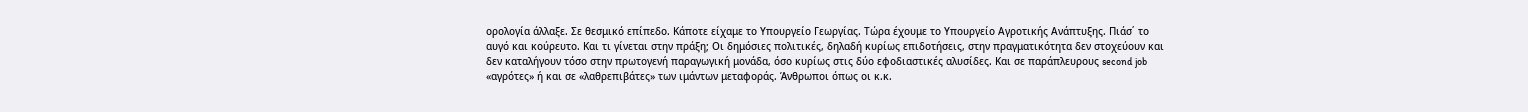ορολογία άλλαξε. Σε θεσμικό επίπεδο. Κάποτε είχαμε το Υπουργείο Γεωργίας. Τώρα έχουμε το Υπουργείο Αγροτικής Ανάπτυξης. Πιάσ΄ το αυγό και κούρευτο. Και τι γίνεται στην πράξη; Οι δημόσιες πολιτικές, δηλαδή κυρίως επιδοτήσεις, στην πραγματικότητα δεν στοχεύουν και δεν καταλήγουν τόσο στην πρωτογενή παραγωγική μονάδα, όσο κυρίως στις δύο εφοδιαστικές αλυσίδες. Και σε παράπλευρους second job «αγρότες» ή και σε «λαθρεπιβάτες» των ιμάντων μεταφοράς. Άνθρωποι όπως οι κ.κ.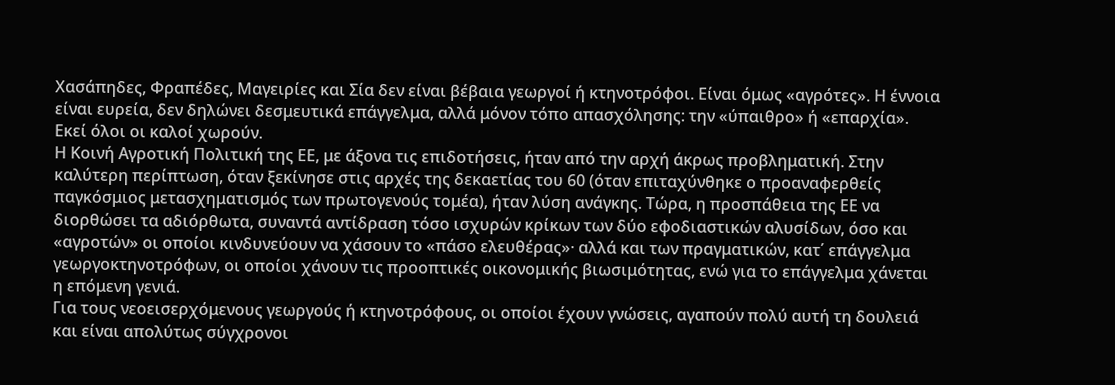Χασάπηδες, Φραπέδες, Μαγειρίες και Σία δεν είναι βέβαια γεωργοί ή κτηνοτρόφοι. Είναι όμως «αγρότες». Η έννοια είναι ευρεία, δεν δηλώνει δεσμευτικά επάγγελμα, αλλά μόνον τόπο απασχόλησης: την «ύπαιθρο» ή «επαρχία». Εκεί όλοι οι καλοί χωρούν.
Η Κοινή Αγροτική Πολιτική της ΕΕ, με άξονα τις επιδοτήσεις, ήταν από την αρχή άκρως προβληματική. Στην καλύτερη περίπτωση, όταν ξεκίνησε στις αρχές της δεκαετίας του 60 (όταν επιταχύνθηκε ο προαναφερθείς παγκόσμιος μετασχηματισμός των πρωτογενούς τομέα), ήταν λύση ανάγκης. Τώρα, η προσπάθεια της ΕΕ να διορθώσει τα αδιόρθωτα, συναντά αντίδραση τόσο ισχυρών κρίκων των δύο εφοδιαστικών αλυσίδων, όσο και «αγροτών» οι οποίοι κινδυνεύουν να χάσουν το «πάσο ελευθέρας»· αλλά και των πραγματικών, κατ΄ επάγγελμα γεωργοκτηνοτρόφων, οι οποίοι χάνουν τις προοπτικές οικονομικής βιωσιμότητας, ενώ για το επάγγελμα χάνεται η επόμενη γενιά.
Για τους νεοεισερχόμενους γεωργούς ή κτηνοτρόφους, οι οποίοι έχουν γνώσεις, αγαπούν πολύ αυτή τη δουλειά και είναι απολύτως σύγχρονοι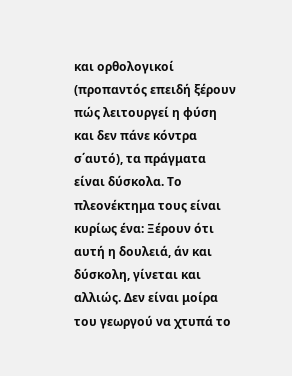και ορθολογικοί (προπαντός επειδή ξέρουν πώς λειτουργεί η φύση και δεν πάνε κόντρα σ΄αυτό), τα πράγματα είναι δύσκολα. Το πλεονέκτημα τους είναι κυρίως ένα: Ξέρουν ότι αυτή η δουλειά, άν και δύσκολη, γίνεται και αλλιώς. Δεν είναι μοίρα του γεωργού να χτυπά το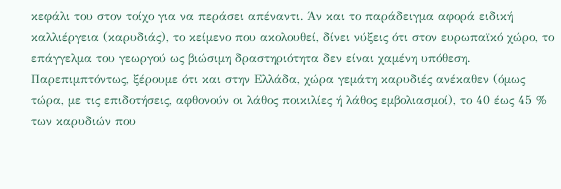κεφάλι του στον τοίχο για να περάσει απέναντι. Άν και το παράδειγμα αφορά ειδική καλλιέργεια (καρυδιάς), το κείμενο που ακολουθεί, δίνει νύξεις ότι στον ευρωπαϊκό χώρο, το επάγγελμα του γεωργού ως βιώσιμη δραστηριότητα δεν είναι χαμένη υπόθεση. Παρεπιμπτόντως, ξέρουμε ότι και στην Ελλάδα, χώρα γεμάτη καρυδιές ανέκαθεν (όμως τώρα, με τις επιδοτήσεις, αφθονούν οι λάθος ποικιλίες ή λάθος εμβολιασμοί), το 40 έως 45 % των καρυδιών που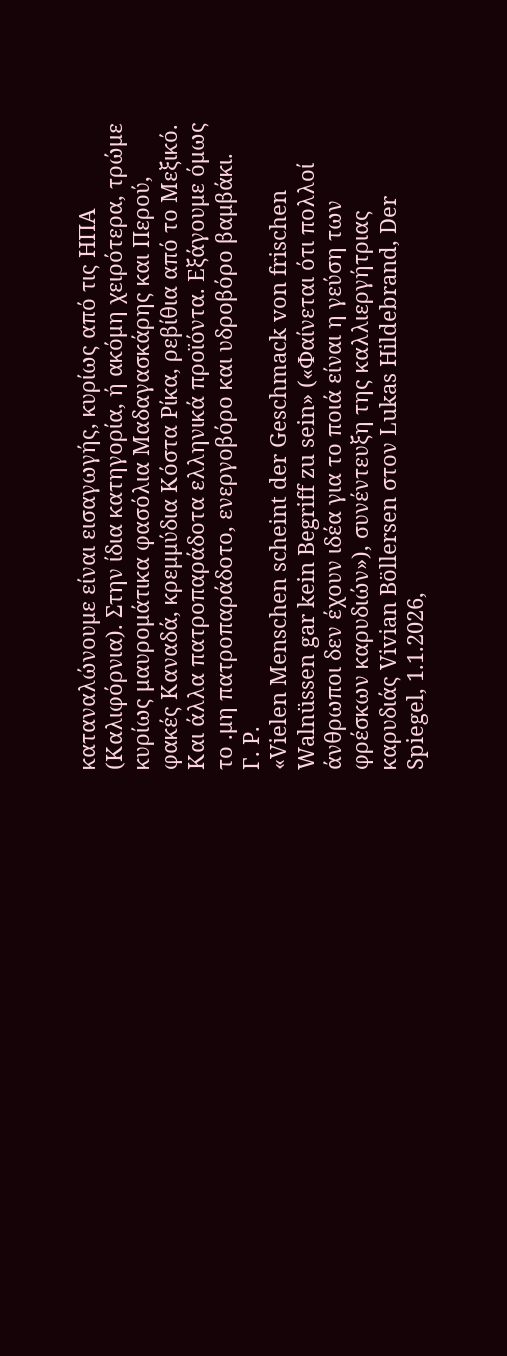καταναλώνουμε είναι εισαγωγής, κυρίως από τις ΗΠΑ (Καλιφόρνια). Στην ίδια κατηγορία, ή ακόμη χειρότερα, τρώμε κυρίως μαυρομάτικα φασόλια Μαδαγασκάρης και Περού, φακές Καναδά, κρεμμύδια Κόστα Ρίκα, ρεβίθια από το Μεξικό. Και άλλα πατροπαράδοτα ελληνικά προϊόντα. Εξάγουμε όμως το .μη πατροπαράδοτο, ενεργοβόρο και υδροβόρο βαμβάκι.
Γ. Ρ.
«Vielen Menschen scheint der Geschmack von frischen Walnüssen gar kein Begriff zu sein» («Φαίνεται ότι πολλοί άνθρωποι δεν έχουν ιδέα για το ποιά είναι η γεύση των φρέσκων καρυδιών»), συνέντευξη της καλλιεργήτριας καρυδιάς Vivian Böllersen στον Lukas Hildebrand, Der Spiegel, 1.1.2026,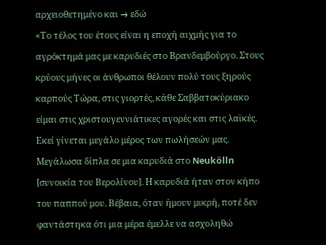αρχειοθετημένο και → εδώ
«Το τέλος του έτους είναι η εποχή αιχμής για το αγρόκτημά μας με καρυδιές στο Βρανδεμβούργο. Στους κρύους μήνες οι άνθρωποι θέλουν πολύ τους ξηρούς καρπούς Τώρα, στις γιορτές, κάθε Σαββατοκύριακο είμαι στις χριστουγεννιάτικες αγορές και στις λαϊκές. Εκεί γίνεται μεγάλο μέρος των πωλήσεών μας.
Μεγάλωσα δίπλα σε μια καρυδιά στο Neukölln [συνοικία του Βερολίνου]. Η καρυδιά ήταν στον κήπο του παππού μου. Βέβαια, όταν ήμουν μικρή, ποτέ δεν φαντάστηκα ότι μια μέρα έμελλε να ασχοληθώ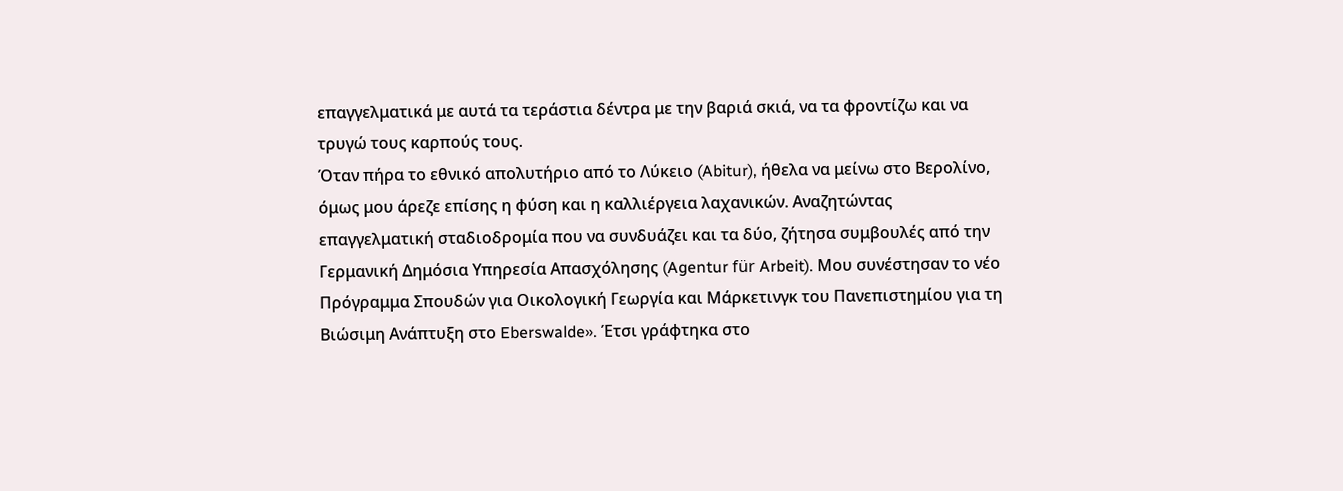επαγγελματικά με αυτά τα τεράστια δέντρα με την βαριά σκιά, να τα φροντίζω και να τρυγώ τους καρπούς τους.
Όταν πήρα το εθνικό απολυτήριο από το Λύκειο (Abitur), ήθελα να μείνω στο Βερολίνο, όμως μου άρεζε επίσης η φύση και η καλλιέργεια λαχανικών. Αναζητώντας επαγγελματική σταδιοδρομία που να συνδυάζει και τα δύο, ζήτησα συμβουλές από την Γερμανική Δημόσια Υπηρεσία Απασχόλησης (Agentur für Arbeit). Μου συνέστησαν το νέο Πρόγραμμα Σπουδών για Οικολογική Γεωργία και Μάρκετινγκ του Πανεπιστημίου για τη Βιώσιμη Ανάπτυξη στο Eberswalde». Έτσι γράφτηκα στο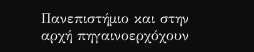Πανεπιστήμιο και στην αρχή πηγαινοερχόχουν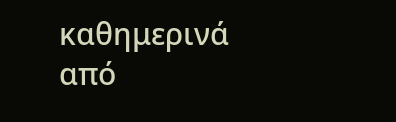καθημερινά από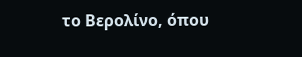το Βερολίνο, όπου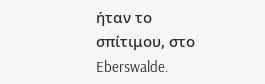ήταν το σπίτιμου, στο Eberswalde.